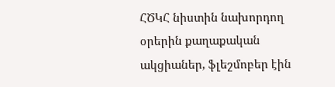ՀԾԿՀ նիստին նախորդող օրերին քաղաքական ակցիաներ, ֆլեշմոբեր էին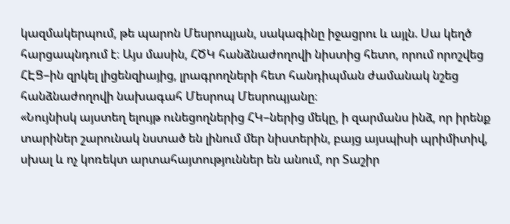կազմակերպում, թե պարոն Մեսրոպյան, սակագինը իջացրու և այլն. Սա կեղծ հարցապնդում է։ Այս մասին, ՀԾԿ հանձնաժողովի նիստից հետո, որում որոշվեց ՀԷՑ–ին զրկել լիցենզիայից, լրագրողների հետ հանդիպման ժամանակ նշեց հանձնաժողովի նախագահ Մեսրոպ Մեսրոպյանը։
«Նույնիսկ այստեղ ելույթ ունեցողներից ՀԿ–ներից մեկը, ի զարմանս ինձ, որ իրենք տարիներ շարունակ նստած են լինում մեր նիստերին, բայց այսպիսի պրիմիտիվ, սխալ և ոչ կոռեկտ արտահայտություններ են անում, որ Տաշիր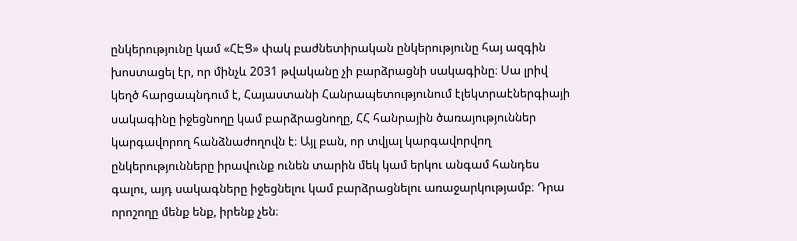ընկերությունը կամ «ՀԷՑ» փակ բաժնետիրական ընկերությունը հայ ազգին խոստացել էր, որ մինչև 2031 թվականը չի բարձրացնի սակագինը։ Սա լրիվ կեղծ հարցապնդում է, Հայաստանի Հանրապետությունում էլեկտրաէներգիայի սակագինը իջեցնողը կամ բարձրացնողը, ՀՀ հանրային ծառայություններ կարգավորող հանձնաժողովն է։ Այլ բան, որ տվյալ կարգավորվող ընկերությունները իրավունք ունեն տարին մեկ կամ երկու անգամ հանդես գալու, այդ սակագները իջեցնելու կամ բարձրացնելու առաջարկությամբ։ Դրա որոշողը մենք ենք, իրենք չեն։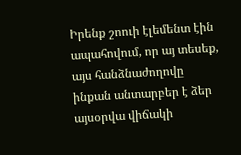Իրենք շոուի էլեմենտ էին ապահովում, որ այ տեսեք, այս հանձնաժողովը ինքան անտարբեր է ձեր այսօրվա վիճակի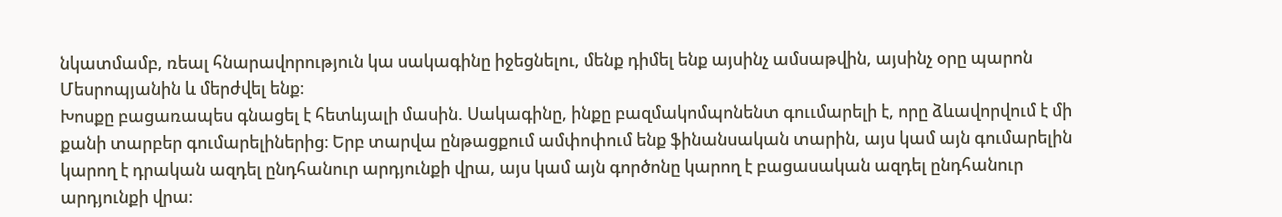նկատմամբ, ռեալ հնարավորություն կա սակագինը իջեցնելու, մենք դիմել ենք այսինչ ամսաթվին, այսինչ օրը պարոն Մեսրոպյանին և մերժվել ենք։
Խոսքը բացառապես գնացել է հետևյալի մասին. Սակագինը, ինքը բազմակոմպոնենտ գոււմարելի է, որը ձևավորվում է մի քանի տարբեր գումարելիներից։ Երբ տարվա ընթացքում ամփոփում ենք ֆինանսական տարին, այս կամ այն գումարելին կարող է դրական ազդել ընդհանուր արդյունքի վրա, այս կամ այն գործոնը կարող է բացասական ազդել ընդհանուր արդյունքի վրա։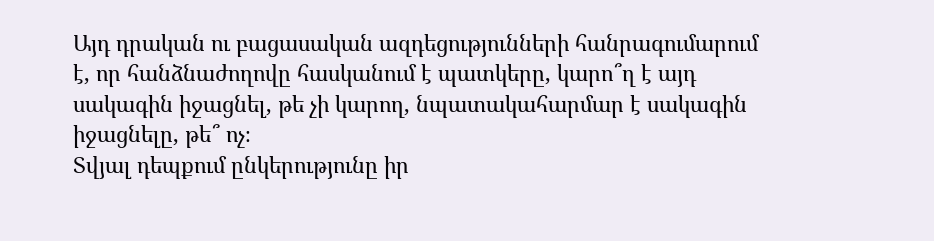Այդ դրական ու բացասական ազդեցությունների հանրագումարում է, որ հանձնաժողովը հասկանում է պատկերը, կարո՞ղ է այդ սակագին իջացնել, թե չի կարող, նպատակահարմար է սակագին իջացնելը, թե՞ ոչ։
Տվյալ դեպքում ընկերությունը իր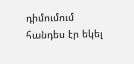դիմումում հանդես էր եկել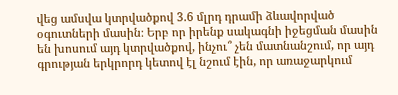վեց ամսվա կտրվածքով 3.6 մլրդ դրամի ձևավորված օգուտների մասին։ Երբ որ իրենք սակագնի իջեցման մասին են խոսում այդ կտրվածքով, ինչու՞ չեն մատնանշում, որ այդ գրության երկրորդ կետով էլ նշում էին, որ առաջարկում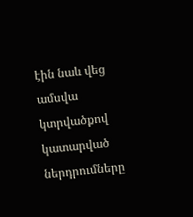էին նաև վեց ամսվա կտրվածքով կատարված ներդրումները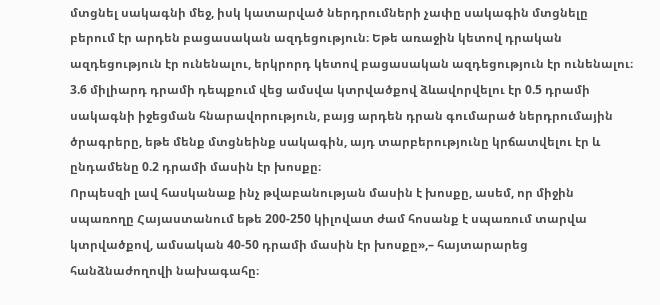մտցնել սակագնի մեջ, իսկ կատարված ներդրումների չափը սակագին մտցնելը բերում էր արդեն բացասական ազդեցություն։ Եթե առաջին կետով դրական ազդեցություն էր ունենալու, երկրորդ կետով բացասական ազդեցություն էր ունենալու։
3.6 միլիարդ դրամի դեպքում վեց ամսվա կտրվածքով ձևավորվելու էր 0.5 դրամի սակագնի իջեցման հնարավորություն, բայց արդեն դրան գումարած ներդրումային ծրագրերը, եթե մենք մտցնեինք սակագին, այդ տարբերությունը կրճատվելու էր և ընդամենը 0.2 դրամի մասին էր խոսքը։
Որպեսզի լավ հասկանաք ինչ թվաբանության մասին է խոսքը, ասեմ, որ միջին սպառողը Հայաստանում եթե 200-250 կիլովատ ժամ հոսանք է սպառում տարվա կտրվածքով, ամսական 40-50 դրամի մասին էր խոսքը»,– հայտարարեց հանձնաժողովի նախագահը։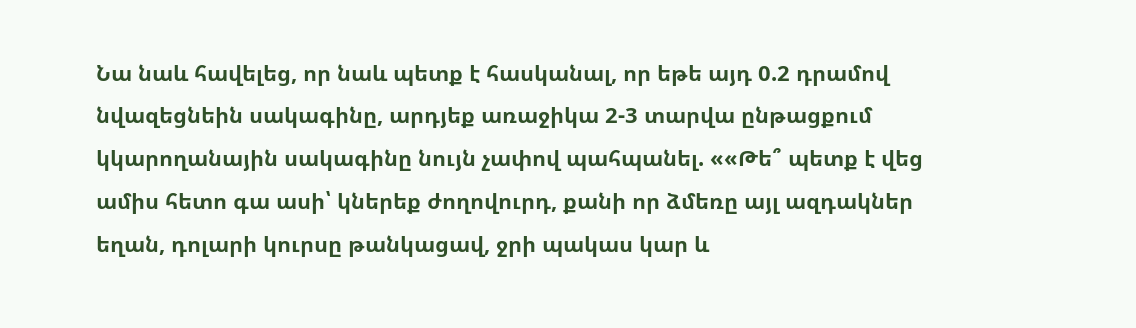Նա նաև հավելեց, որ նաև պետք է հասկանալ, որ եթե այդ 0.2 դրամով նվազեցնեին սակագինը, արդյեք առաջիկա 2-3 տարվա ընթացքում կկարողանային սակագինը նույն չափով պահպանել. ««Թե՞ պետք է վեց ամիս հետո գա ասի՝ կներեք ժողովուրդ, քանի որ ձմեռը այլ ազդակներ եղան, դոլարի կուրսը թանկացավ, ջրի պակաս կար և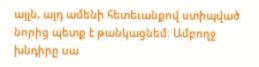այլն, այդ ամենի հետեւանքով ստիպված նորից պետք է թանկացնեմ։ Ամբողջ խնդիրը սա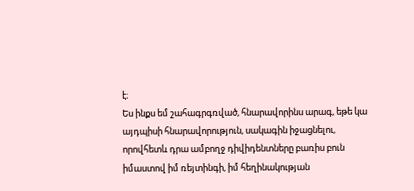է։
Ես ինքս եմ շահագրգռված, հնարավորինս արագ, եթե կա այդպիսի հնարավորություն, սակագին իջացնելու, որովհետև դրա ամբողջ դիվիդենտները բառիս բուն իմաստով իմ ռեյտինգի, իմ հեղինակության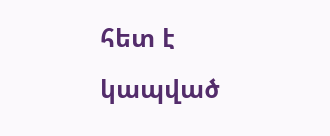հետ է կապված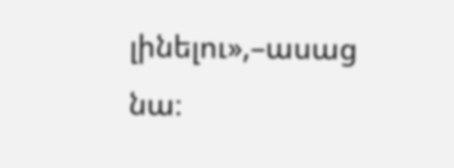լինելու»,–ասաց նա։